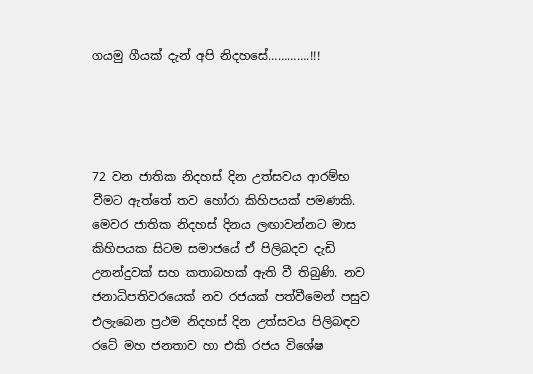ගයමු ගීයක් දැන් අපි නිදහසේ………….!!!




72 වන ජාතික නිදහස් දින උත්සවය ආරම්භ වීමට ඇත්තේ තව හෝරා කිහිපයක් පමණකි. මෙවර ජාතික නිදහස් දිනය ලඟාවන්නට මාස කිහිපයක සිටම සමාජයේ ඒ පිලිබදව දැඩි උනන්දුවක් සහ කතාබහක් ඇති වී තිබුණි. නව ජනාධිපතිවරයෙක් නව රජයක් පත්වීමෙන් පසුව එලැබෙන ප්‍රථම නිදහස් දින උත්සවය පිලිබඳව රටේ මහ ජනතාව හා එකි රජය විශේෂ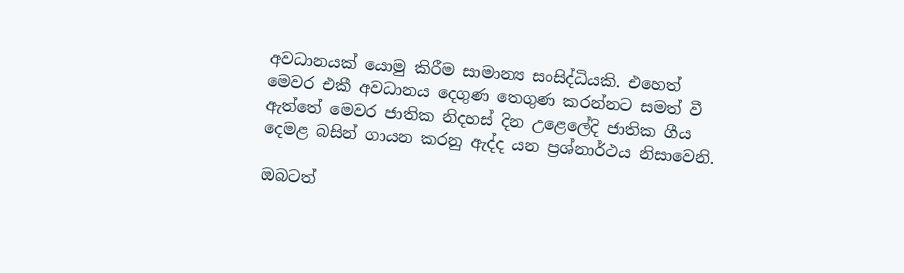අවධානයක් යොමු කිරීම සාමාන්‍ය සංසිද්ධියකි. එහෙත් මෙවර එකී අවධානය දෙගුණ තෙගුණ කරන්නට සමත් වී ඇත්තේ මෙවර ජාතික නිදහස් දින උළෙලේදි ජාතික ගීය දෙමළ බසින් ගායන කරනු ඇද්ද යන ප්‍රශ්නාර්ථය නිසාවෙනි.

ඔබටත්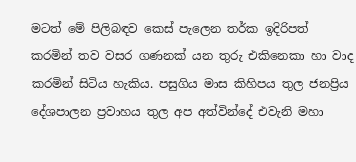මටත් මේ පිලිබඳව කෙස් පැලෙන තර්ක ඉදිරිපත් කරමින් තව වසර ගණනක් යන තුරු එකිනෙකා හා වාද කරමින් සිටිය හැකිය. පසුගිය මාස කිහිපය තුල ජනප්‍රිය දේශපාලන ප්‍රවාහය තුල අප අත්වින්දේ එවැනි මහා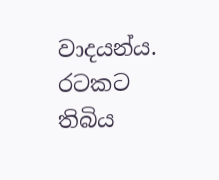වාදයන්ය. රටකට තිබිය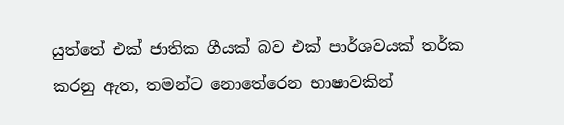යුත්තේ එක් ජාතික ගීයක් බව එක් පාර්ශවයක් තර්ක කරනු ඇත, තමන්ට නොතේරෙන භාෂාවකින්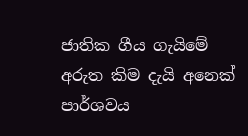ජාතික ගීය ගැයිමේ අරුත කිම දැයි අනෙක් පාර්ශවය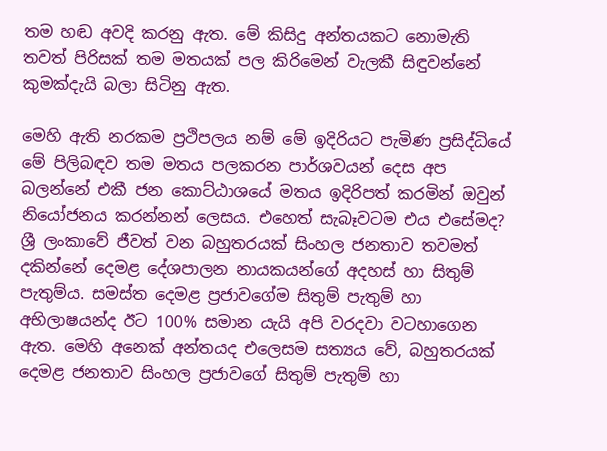තම හඬ අවදි කරනු ඇත. මේ කිසිදු අන්තයකට නොමැති තවත් පිරිසක් තම මතයක් පල කිරිමෙන් වැලකී සිඳුවන්නේ කුමක්දැයි බලා සිටිනු ඇත.

මෙහි ඇති නරකම ප්‍රථිපලය නම් මේ ඉදිරියට පැමිණ ප්‍රසිද්ධියේ මේ පිලිබඳව තම මතය පලකරන පාර්ශවයන් දෙස අප බලන්නේ එකී ජන කොට්ඨාශයේ මතය ඉදිරිපත් කරමින් ඔවුන් නියෝජනය කරන්නන් ලෙසය. එහෙත් සැබෑවටම එය එසේමද? ශ්‍රී ලංකාවේ ජීවත් වන බහුතරයක් සිංහල ජනතාව තවමත්  දකින්නේ දෙමළ දේශපාලන නායකයන්ගේ අදහස් හා සිතුම් පැතුම්ය. සමස්ත දෙමළ ප්‍රජාවගේම සිතුම් පැතුම් හා අභිලාෂයන්ද ඊට 100% සමාන යැයි අපි වරදවා වටහාගෙන ඇත. මෙහි අනෙක් අන්තයද එලෙසම සත්‍යය වේ, බහුතරයක් දෙමළ ජනතාව සිංහල ප්‍රජාවගේ සිතුම් පැතුම් හා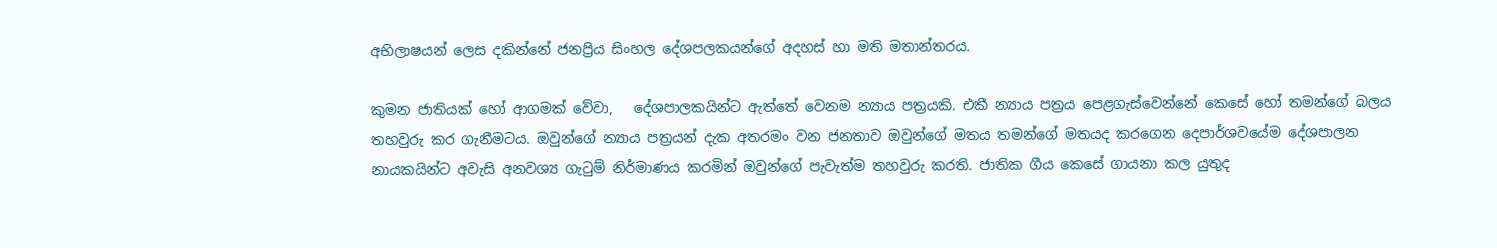අභිලාෂයන් ලෙස දකින්නේ ජනප්‍රිය සිංහල දේශපලකයන්ගේ අදහස් හා මති මතාන්තරය.

කුමන ජාතියක් හෝ ආගමක් වේවා,   දේශපාලකයින්ට ඇත්තේ වෙනම න්‍යාය පත්‍රයකි. එකී න්‍යාය පත්‍රය පෙළගැස්වෙන්නේ කෙසේ හෝ තමන්ගේ බලය තහවුරු කර ගැනීමටය. ඔවුන්ගේ න්‍යාය පත්‍රයන් දැක අතරමං වන ජනතාව ඔවුන්ගේ මතය තමන්ගේ මතයද කරගෙන දෙපාර්ශවයේම දේශපාලන නායකයින්ට අවැසි අනවශ්‍ය ගැටුම් නිර්මාණය කරමින් ඔවුන්ගේ පැවැත්ම තහවුරු කරති. ජාතික ගීය කෙසේ ගායනා කල යුතුද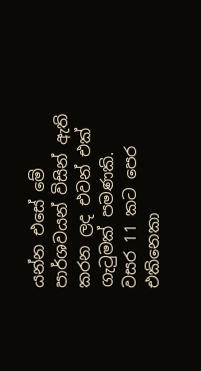යන්න එසේ මේ පාර්ශවයන් විසින් ඇති කරන ලද එවන් එක් ගැටුමක් පමණකි. වසර 11 කට පෙර එකිනෙකා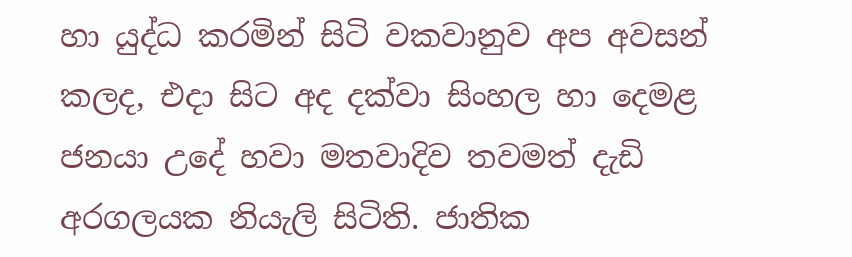හා යුද්ධ කරමින් සිටි වකවානුව අප අවසන් කලද, එදා සිට අද දක්වා සිංහල හා දෙමළ ජනයා උදේ හවා මතවාදිව තවමත් දැඩි අරගලයක නියැලි සිටිති. ජාතික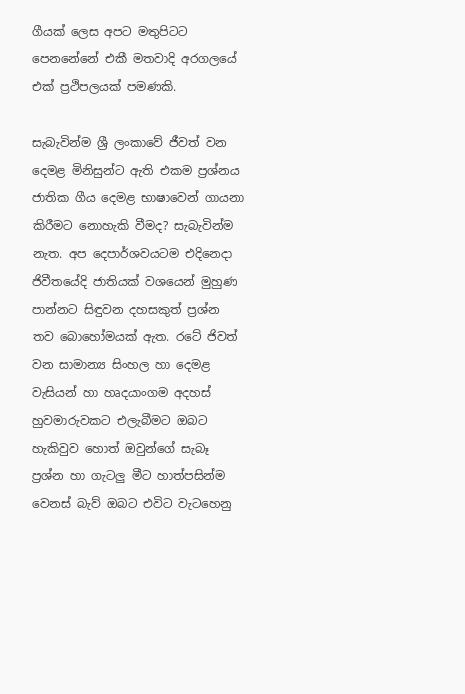ගීයක් ලෙස අපට මතුපිටට පෙනනේනේ එකී මතවාදි අරගලයේ එක් ප්‍රථිපලයක් පමණකි.

සැබැවින්ම ශ්‍රී ලංකාවේ ජීවත් වන දෙමළ මිනිසුන්ට ඇති එකම ප්‍රශ්නය ජාතික ගීය දෙමළ භාෂාවෙන් ගායනා කිරීමට නොහැකි වීමද? සැබැවින්ම නැත. අප දෙපාර්ශවයටම එදිනෙදා ජිවීතයේදි ජාතියක් වශයෙන් මුහුණ පාන්නට සිඳුවන දහසකුත් ප්‍රශ්න තව බොහෝමයක් ඇත. රටේ ජිවත් වන සාමාන්‍ය සිංහල හා දෙමළ වැසියන් හා හෘදයාංගම අදහස් හුවමාරුවකට එලැබීමට ඔබට හැකිවුව හොත් ඔවුන්ගේ සැබෑ ප්‍රශ්න හා ගැටලු මීට හාත්පසින්ම වෙනස් බැව් ඔබට එවිට වැටහෙනු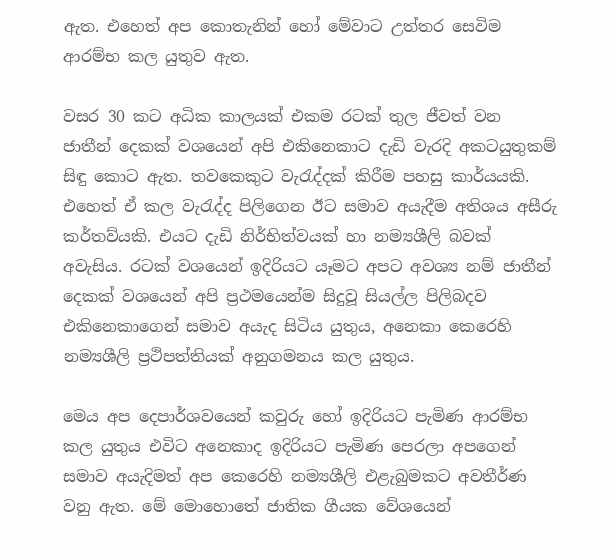ඇත. එහෙත් අප කොතැනින් හෝ මේවාට උත්තර සෙවිම ආරම්භ කල යුතුව ඇත.

වසර 30 කට අධික කාලයක් එකම රටක් තුල ජීවත් වන ජාතීන් දෙකක් වශයෙන් අපි එකිනෙකාට දැඩි වැරදි අකටයුතුකම් සිඳු කොට ඇත. තවකෙකුට වැරැද්දක් කිරීම පහසු කාර්යයකි. එහෙත් ඒ කල වැරැද්ද පිලිගෙන ඊට සමාව අයැදීම අතිශය අසීරු කර්තව්යකි. එයට දැඩි නිර්භිත්වයක් හා නම්‍යශීලි බවක් අවැසිය. රටක් වශයෙන් ඉදිරියට යෑමට අපට අවශ්‍ය නම් ජාතීන් දෙකක් වශයෙන් අපි ප්‍රථමයෙන්ම සිදුවූ සියල්ල පිලිබදව එකිනෙකාගෙන් සමාව අයැද සිටිය යුතුය, අනෙකා කෙරෙහි නම්‍යශීලි ප්‍රථිපත්තියක් අනුගමනය කල යුතුය.

මෙය අප දෙපාර්ශවයෙන් කවුරු හෝ ඉදිරියට පැමිණ ආරම්භ කල යුතුය එවිට අනෙකාද ඉදිරියට පැමිණ පෙරලා අපගෙන් සමාව අයැදිමත් අප කෙරෙහි නම්‍යශීලි එළැබුමකට අවතීර්ණ වනු ඇත. මේ මොහොතේ ජාතික ගීයක වේශයෙන්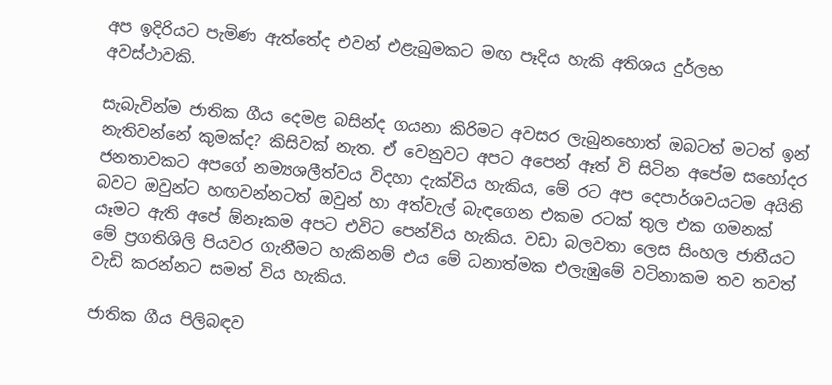අප ඉදිරියට පැමිණ ඇත්තේද එවන් එළැබුමකට මඟ පෑදිය හැකි අතිශය දුර්ලභ අවස්ථාවකි.

සැබැවින්ම ජාතික ගීය දෙමළ බසින්ද ගයනා කිරිමට අවසර ලැබුනහොත් ඔබටත් මටත් ඉන් නැතිවන්නේ කුමක්ද? කිසිවක් නැත. ඒ වෙනුවට අපට අපෙන් ඈත් වි සිටින අපේම සහෝදර ජනතාවකට අපගේ නම්‍යශලීත්වය විදහා දැක්විය හැකිය, මේ රට අප දෙපාර්ශවයටම අයිති බවට ඔවුන්ට හඟවන්නටත් ඔවුන් හා අත්වැල් බැඳගෙන එකම රටක් තුල එක ගමනක් යෑමට ඇති අපේ ඕනෑකම අපට එවිට පෙන්විය හැකිය. වඩා බලවතා ලෙස සිංහල ජාතීයට මේ ප්‍රගතිශිලි පියවර ගැනීමට හැකිනම් එය මේ ධනාත්මක එලැඹුමේ වටිනාකම තව තවත් වැඩි කරන්නට සමත් විය හැකිය.

ජාතික ගීය පිලිබඳව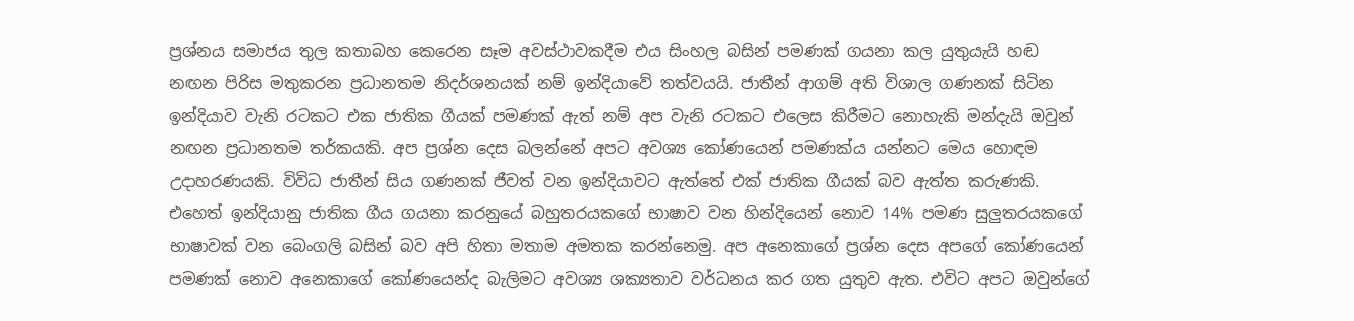ප්‍රශ්නය සමාජය තුල කතාබහ කෙරෙන සෑම අවස්ථාවකදීම එය සිංහල බසින් පමණක් ගයනා කල යුතුයැයි හඬ නඟන පිරිස මතුකරන ප්‍රධානතම නිදර්ශනයක් නම් ඉන්දියාවේ තත්වයයි. ජාතීන් ආගම් අති විශාල ගණනක් සිටින ඉන්දියාව වැනි රටකට එක ජාතික ගීයක් පමණක් ඇත් නම් අප වැනි රටකට එලෙස කිරීමට නොහැකි මන්දැයි ඔවුන් නඟන ප්‍රධානතම තර්කයකි. අප ප්‍රශ්න දෙස බලන්නේ අපට අවශ්‍ය කෝණයෙන් පමණක්ය යන්නට මෙය හොඳම උදාහරණයකි. විවිධ ජාතීන් සිය ගණනක් ජීවත් වන ඉන්දියාවට ඇත්තේ එක් ජාතික ගීයක් බව ඇත්ත කරුණකි. එහෙත් ඉන්දියානු ජාතික ගීය ගයනා කරනුයේ බහුතරයකගේ භාෂාව වන හින්දියෙන් නොව 14% පමණ සුලුතරයකගේ භාෂාවක් වන බෙංගලි බසින් බව අපි හිතා මතාම අමතක කරන්නෙමු. අප අනෙකාගේ ප්‍රශ්න දෙස අපගේ කෝණයෙන් පමණක් නොව අනෙකාගේ කෝණයෙන්ද බැලිමට අවශ්‍ය ශක්‍යතාව වර්ධනය කර ගත යුතුව ඇත. එවිට අපට ඔවුන්ගේ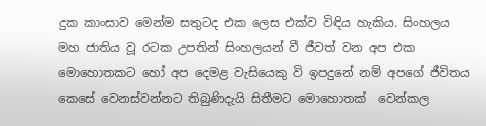දුක කාංසාව මෙන්ම සතුටද එක ලෙස එක්ව විඳිය හැකිය. සිංහලය මහ ජාතිය වූ රටක උපතින් සිංහලයන් වී ජීවත් වන අප එක මොහොතකට හෝ අප දෙමළ වැසියෙකු වි ඉපදුනේ නම් අපගේ ජීවිතය කෙසේ වෙනස්වන්නට තිබුණිදැයි සිතීමට මොහොතක්  වෙන්කල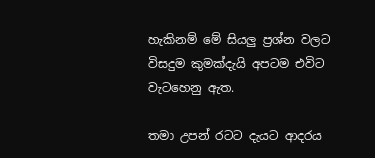හැකිනම් මේ සියලු ප්‍රශ්න වලට විසදුම කුමක්දැයි අපටම එවිට වැටහෙනු ඇත.

තමා උපන් රටට දැයට ආදරය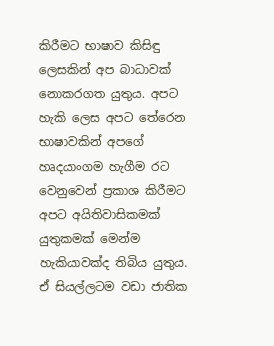කිරීමට භාෂාව කිසිඳු ලෙසකින් අප බාධාවක් නොකරගත යුතුය. අපට හැකි ලෙස අපට තේරෙන භාෂාවකින් අපගේ හෘදයාංගම හැගීම රට වෙනුවෙන් ප්‍රකාශ කිරීමට අපට අයිතිවාසිකමක් යුතුකමක් මෙන්ම හැකියාවක්ද තිබිය යුතුය.  ඒ සියල්ලටම වඩා ජාතික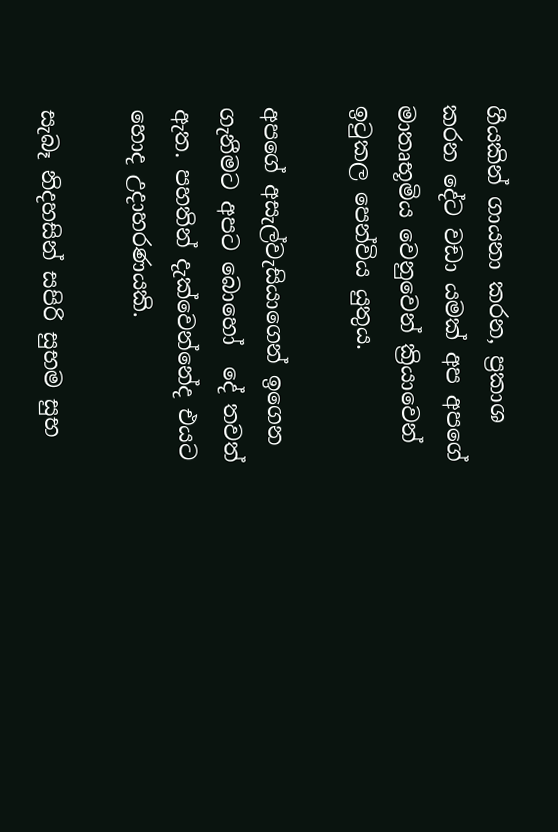ගීයකින් ගායනා කරන, ප්‍රකාශ කරන දේට වඩා යමක් අප අපගේ මාතෘභූමිය වෙනුවෙන් ක්‍රියාවෙන් ඉටුකල පෙන්විය යුතුය.

අපගේ අසැල්වැසියාගෙන් ඉගෙන ගැනීමට අපට බොහෝ  දේ තවත් ඇත. පහතින් දැක්වෙන්නේද එයට හොද උදාහරණයකි.

සැබෑ නිදහසින් සපිරි සුභම සුභ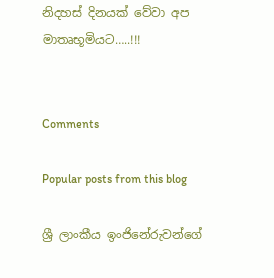නිදහස් දිනයක් වේවා අප මාතෘභූමියට…..!!!


Comments

Popular posts from this blog

ශ්‍රී ලාංකීය ඉංජිනේරුවන්ගේ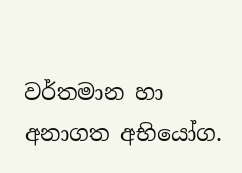වර්තමාන හා අනාගත අභියෝග.